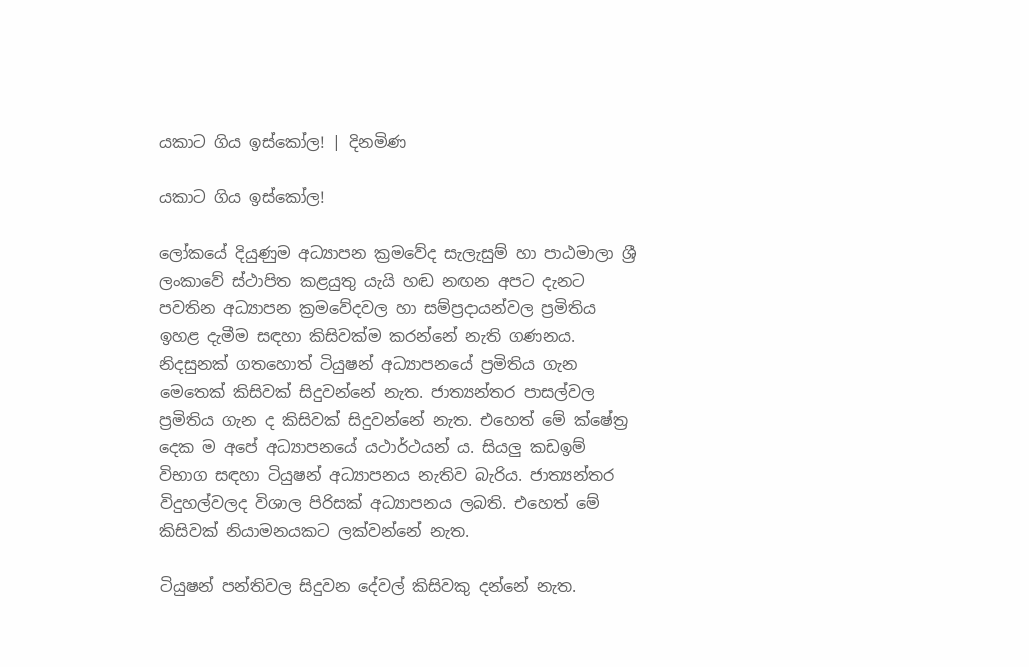යකාට ගිය ඉස්කෝල! | දිනමිණ

යකාට ගිය ඉස්කෝල!

ලෝකයේ දියුණුම අධ්‍යාපන ක්‍රමවේද සැලැසුම් හා පාඨමාලා ශ්‍රී ලංකාවේ ස්ථාපිත කළයුතු යැයි හඬ නඟන අපට දැනට පවතින අධ්‍යාපන ක්‍රමවේදවල හා සම්ප්‍රදායන්වල ප්‍රමිතිය ඉහළ දැමීම සඳහා කිසිවක්ම කරන්නේ නැති ගණනය. නිදසුනක් ගතහොත් ටියුෂන් අධ්‍යාපනයේ ප්‍රමිතිය ගැන මෙතෙක් කිසිවක් සිදුවන්නේ නැත. ජාත්‍යන්තර පාසල්වල ප්‍රමිතිය ගැන ද කිසිවක් සිදුවන්නේ නැත. එහෙත් මේ ක්ෂේත්‍ර දෙක ම අපේ අධ්‍යාපනයේ යථාර්ථයන් ය. සියලු කඩඉම් විභාග සඳහා ටියුෂන් අධ්‍යාපනය නැතිව බැරිය. ජාත්‍යන්තර විදුහල්වලද විශාල පිරිසක් අධ්‍යාපනය ලබති. එහෙත් මේ කිසිවක් නියාමනයකට ලක්වන්නේ නැත.

ටියුෂන් පන්තිවල සිදුවන දේවල් කිසිවකු දන්නේ නැත.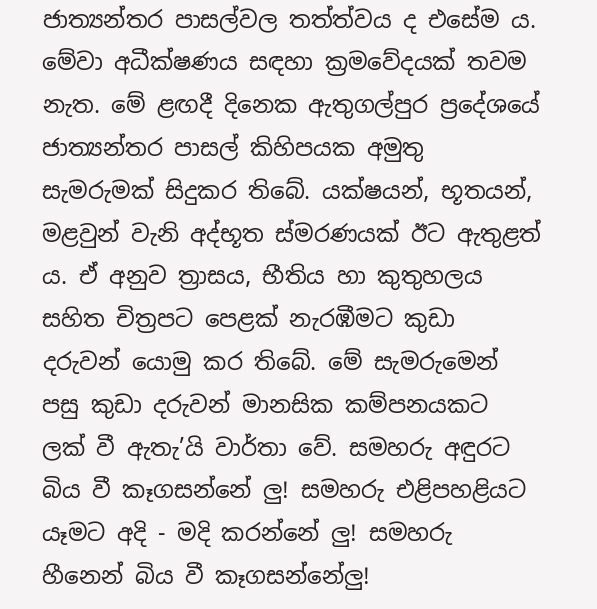ජාත්‍යන්තර පාසල්වල තත්ත්වය ද එසේම ය. මේවා අධීක්ෂණය සඳහා ක්‍රමවේදයක් තවම නැත. මේ ළඟදී දිනෙක ඇතුගල්පුර ප්‍රදේශයේ ජාත්‍යන්තර පාසල් කිහිපයක අමුතු සැමරුමක් සිදුකර තිබේ. යක්ෂයන්, භූතයන්, මළවුන් වැනි අද්භූත ස්මරණයක් ඊට ඇතුළත් ය. ඒ අනුව ත්‍රාසය, භීතිය හා කුතුහලය සහිත චිත්‍රපට පෙළක් නැරඹීමට කුඩා දරුවන් යොමු කර තිබේ. මේ සැමරුමෙන් පසු කුඩා දරුවන් මානසික කම්පනයකට ලක් වී ඇතැ’යි වාර්තා වේ. සමහරු අඳුරට බිය වී කෑගසන්නේ ලු! සමහරු එළිපහළියට යෑමට අදි - මදි කරන්නේ ලු! සමහරු හීනෙන් බිය වී කෑගසන්නේලු!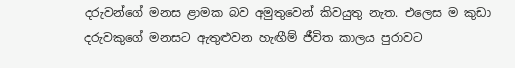දරුවන්ගේ මනස ළාමක බව අමුතුවෙන් කිවයුතු නැත. එලෙස ම කුඩා දරුවකුගේ මනසට ඇතුළුවන හැඟීම් ජීවිත කාලය පුරාවට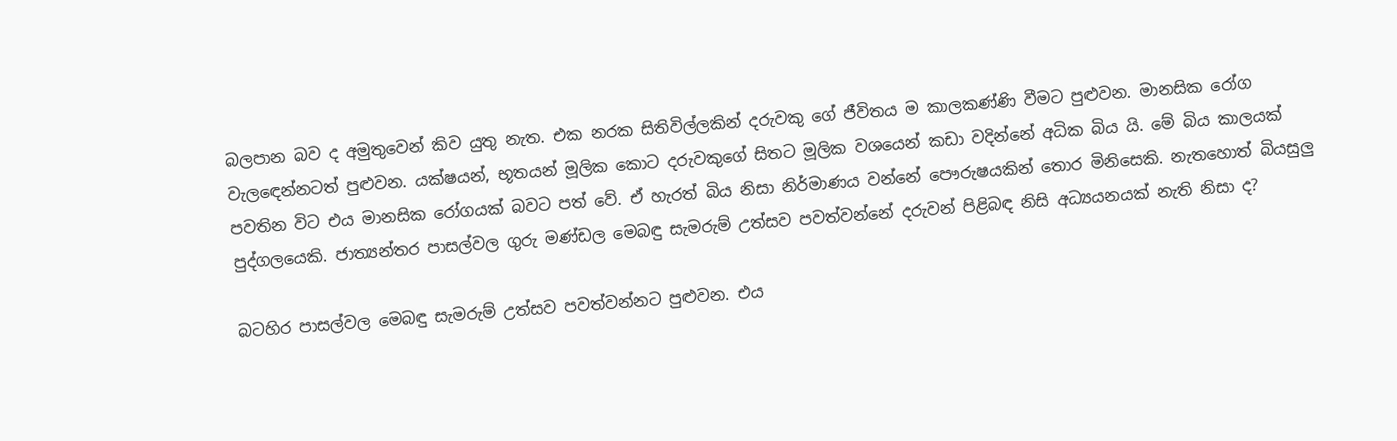බලපාන බව ද අමුතුවෙන් කිව යුතු නැත. එක නරක සිතිවිල්ලකින් දරුවකු ගේ ජීවිතය ම කාලකණ්ණි වීමට පුළුවන. මානසික රෝග වැලඳෙන්නටත් පුළුවන. යක්ෂයන්, භූතයන් මූලික කොට දරුවකුගේ සිතට මූලික වශයෙන් කඩා වදින්නේ අධික බිය යි. මේ බිය කාලයක් පවතින විට එය මානසික රෝගයක් බවට පත් වේ. ඒ හැරත් බිය නිසා නිර්මාණය වන්නේ පෞරුෂයකින් තොර මිනිසෙකි. නැතහොත් බියසුලු පුද්ගලයෙකි. ජාත්‍යන්තර පාසල්වල ගුරු මණ්ඩල මෙබඳු සැමරුම් උත්සව පවත්වන්නේ දරුවන් පිළිබඳ නිසි අධ්‍යයනයක් නැති නිසා ද?

බටහිර පාසල්වල මෙබඳු සැමරුම් උත්සව පවත්වන්නට පුළුවන. එය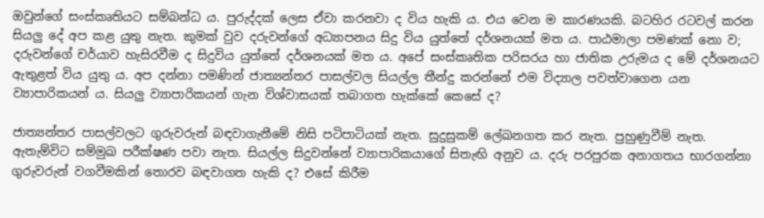ඔවුන්ගේ සංස්කෘතියට සම්බන්ධ ය. පුරුද්දක් ලෙස ඒවා කරනවා ද විය හැකි ය. එය වෙන ම කාරණයකි. බටහිර රටවල් කරන සියලු දේ අප කළ යුතු නැත. කුමක් වුව දරුවන්ගේ අධ්‍යාපනය සිදු විය යුත්තේ දර්ශනයක් මත ය. පාඨමාලා පමණක් නො ව; දරුවන්ගේ චර්යාව හැසිරවීම ද සිදුවිය යුත්තේ දර්ශනයක් මත ය. අපේ සංස්කෘතික පරිසරය හා ජාතික උරුමය ද මේ දර්ශනයට ඇතුළත් විය යුතු ය. අප දන්නා පමණින් ජාත්‍යන්තර පාසල්වල සියල්ල තීන්දු කරන්නේ එම විද්‍යාල පවත්වාගෙන යන ව්‍යාපාරිකයන් ය. සියලු ව්‍යාපාරිකයන් ගැන විශ්වාසයක් තබාගත හැක්කේ කෙසේ ද?

ජාත්‍යන්තර පාසල්වලට ගුරුවරුන් බඳවාගැනීමේ නිසි පටිපාටියක් නැත. සුදුසුකම් ලේඛනගත කර නැත. පුහුණුවීම් නැත. ඇතැම්විට සම්මුඛ පරීක්ෂණ පවා නැත. සියල්ල සිදුවන්නේ ව්‍යාපාරිකයාගේ සිතැඟි අනුව ය. දරු පරපුරක අනාගතය භාරගන්නා ගුරුවරුන් වගවීමකින් තොරව බඳවාගත හැකි ද? එසේ කිරීම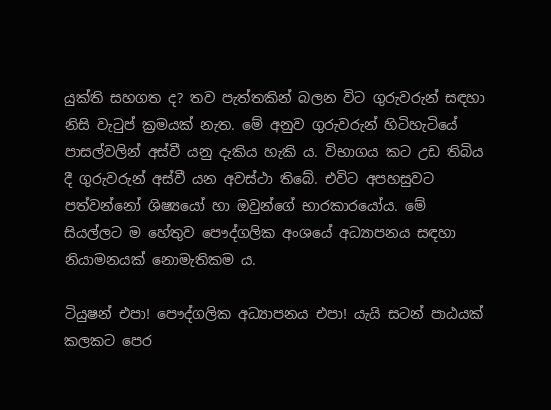යුක්ති සහගත ද? තව පැත්තකින් බලන විට ගුරුවරුන් සඳහා නිසි වැටුප් ක්‍රම‍යක් නැත. මේ අනුව ගුරුවරුන් හිටිහැටියේ පාසල්වලින් අස්වී යනු දැකිය හැකි ය. විභාගය කට උඩ තිබිය දී ගුරුවරුන් අස්වී යන අවස්ථා තිබේ. එවිට අපහසුවට පත්වන්නෝ ශිෂ්‍යයෝ හා ඔවුන්ගේ භාරකාරයෝය. මේ සියල්ලට ම හේතුව පෞද්ගලික අංශයේ අධ්‍යාපනය සඳහා නියාමනයක් නොමැතිකම ය.

ටියුෂන් එපා! පෞද්ගලික අධ්‍යාපනය එපා! යැයි සටන් පාඨයක් කලකට පෙර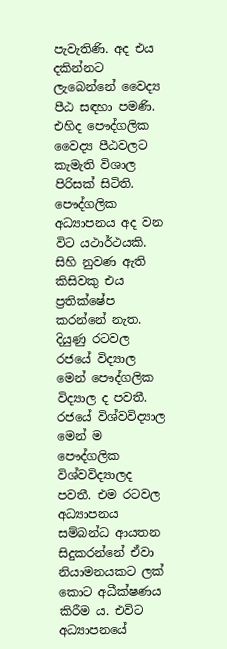පැවැතිණි. අද එය දකින්නට ලැබෙන්නේ වෛද්‍ය පීඨ සඳහා පමණි. එහිද පෞද්ගලික වෛද්‍ය පීඨවලට කැමැති විශාල පිරිසක් සිටිති. පෞද්ගලික අධ්‍යාපනය අද වන විට යථාර්ථයකි. සිහි නුවණ ඇති කිසිවකු එය ප්‍රතික්ෂේප කරන්නේ නැත. දියුණු රටවල රජයේ විද්‍යාල මෙන් පෞද්ගලික විද්‍යාල ද පවතී. රජයේ විශ්වවිද්‍යාල මෙන් ම පෞද්ගලික විශ්වවිද්‍යාලද පවතී. එම රටවල අධ්‍යාපනය සම්බන්ධ ආයතන සිදුකරන්නේ ඒවා නියාමනයකට ලක් කොට අධීක්ෂණය කිරීම ය. එවිට අධ්‍යාපනයේ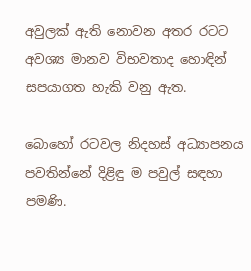අවුලක් ඇති නොවන අතර රටට අවශ්‍ය මානව විභවතාද හොඳින් සපයාගත හැකි වනු ඇත.

බොහෝ රටවල නිදහස් අධ්‍යාපනය පවතින්නේ දිළිඳු ම පවුල් සඳහා පමණි.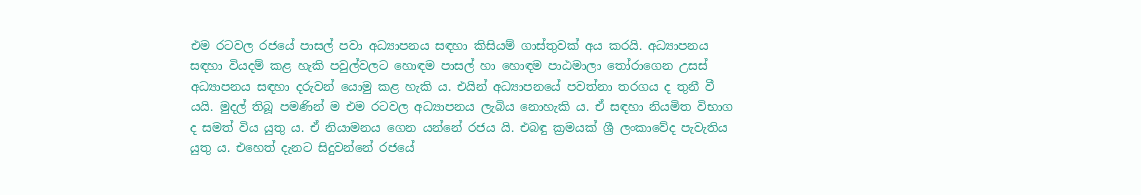එම රටවල රජයේ පාසල් පවා අධ්‍යාපනය සඳහා කිසියම් ගාස්තුවක් අය කරයි. අධ්‍යාපනය සඳහා වියදම් කළ හැකි පවුල්වලට හොඳම පාසල් හා හොඳම පාඨමාලා තෝරාගෙන උසස් අධ්‍යාපනය සඳහා දරුවන් යොමු කළ හැකි ය. එයින් අධ්‍යාපනයේ පවත්නා තරගය ද තුනී වී යයි. මුදල් තිබූ පමණින් ම එම රටවල අධ්‍යාපනය ලැබිය නොහැකි ය. ඒ සඳහා නියමිත විභාග ද සමත් විය යුතු ය. ඒ නියාමනය ගෙන යන්නේ රජය යි. එබඳු ක්‍රමයක් ශ්‍රී ලංකාවේද පැවැතිය යුතු ය. එහෙත් දැනට සිදුවන්නේ රජයේ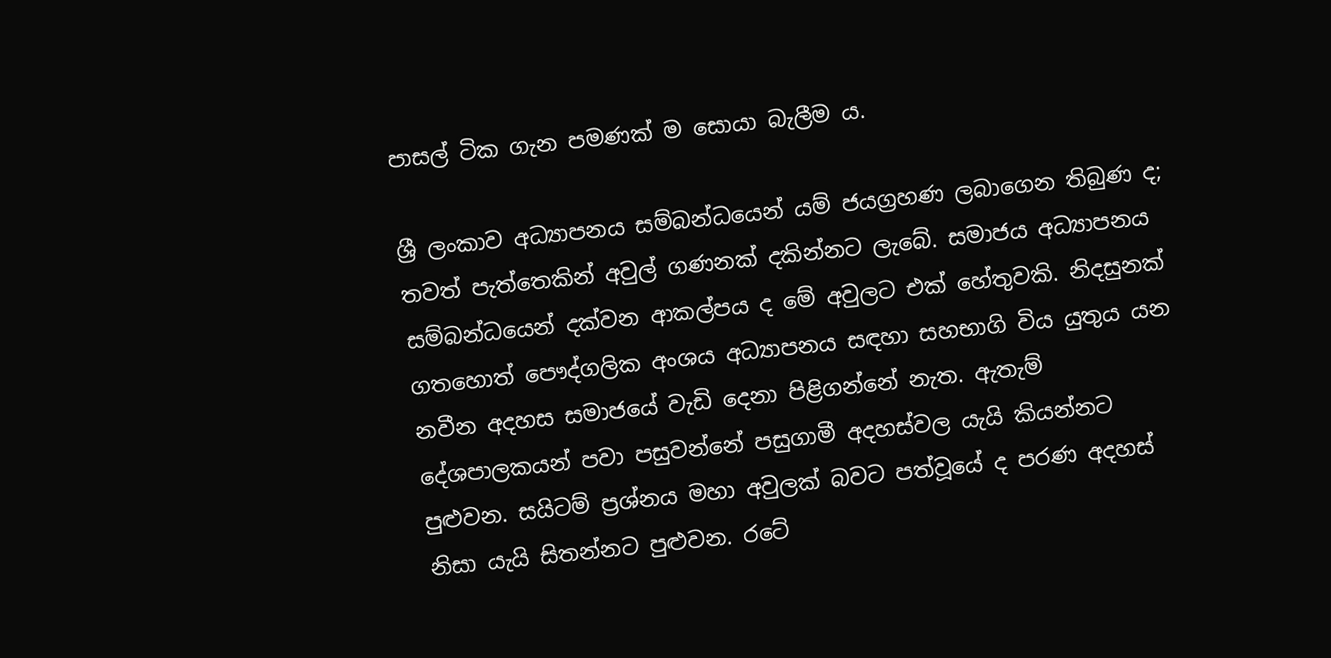පාසල් ටික ගැන පමණක් ම සොයා බැලීම ය.

ශ්‍රී ලංකාව අධ්‍යාපනය සම්බන්ධයෙන් යම් ජයග්‍රහණ ලබාගෙන තිබුණ ද; තවත් පැත්තෙකින් අවුල් ගණනක් දකින්නට ලැබේ. සමාජය අධ්‍යාපනය සම්බන්ධයෙන් දක්වන ආකල්පය ද මේ අවුලට එක් හේතුවකි. නිදසුනක් ගතහොත් පෞද්ගලික අංශය අධ්‍යාපනය සඳහා සහභාගි විය යුතුය යන නවීන අදහස සමාජයේ වැඩි දෙනා පිළිගන්නේ නැත. ඇතැම් දේශපාලකයන් පවා පසුවන්නේ පසුගාමී අදහස්වල යැයි කියන්නට පුළුවන. සයිටම් ප්‍රශ්නය මහා අවුලක් බවට පත්වූයේ ද පරණ අදහස් නිසා යැයි සිතන්නට පුළුවන. රටේ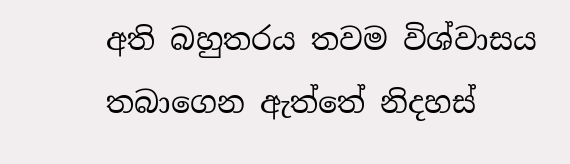අති බහුතරය තවම විශ්වාසය තබාගෙන ඇත්තේ නිදහස්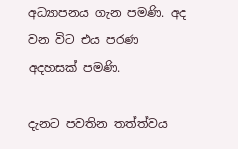අධ්‍යාපනය ගැන පමණි. අද වන විට එය පරණ අදහසක් පමණි.

දැනට පවතින තත්ත්වය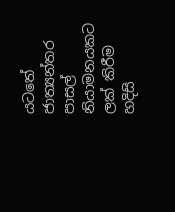යටතේ ජාත්‍යන්තර පාසල් නියාමනයකට ලක් කිරීම හදිසි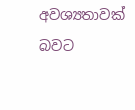අවශ්‍යතාවක් බවට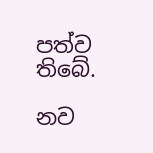පත්ව තිබේ.

නව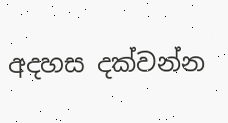අදහස දක්වන්න